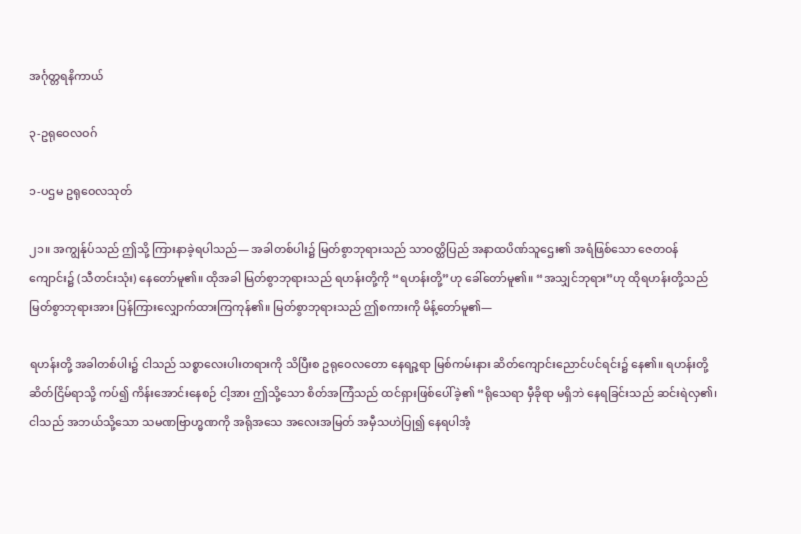အင်္ဂုတ္တရနိကာယ်

၃-ဥရုဝေလဝဂ်

၁-ပဌမ ဥရုဝေလသုတ်

၂၁။ အကျွန်ုပ်သည် ဤသို့ ကြားနာခဲ့ရပါသည်— အခါတစ်ပါး၌ မြတ်စွာဘုရားသည် သာဝတ္ထိပြည် အနာထပိဏ်သူဌေး၏ အရံဖြစ်သော ဇေတဝန်ကျောင်း၌ (သီတင်းသုံး) နေတော်မူ၏။ ထိုအခါ မြတ်စွာဘုရားသည် ရဟန်းတို့ကို “ရဟန်းတို့”ဟု ခေါ်တော်မူ၏။ “အသျှင်ဘုရား”ဟု ထိုရဟန်းတို့သည် မြတ်စွာဘုရားအား ပြန်ကြားလျှောက်ထားကြကုန်၏။ မြတ်စွာဘုရားသည် ဤစကားကို မိန့်တော်မူ၏—

ရဟန်းတို့ အခါတစ်ပါး၌ ငါသည် သစ္စာလေးပါးတရားကို သိပြီးစ ဥရုဝေလတော နေရဉ္ဇရာ မြစ်ကမ်းနား ဆိတ်ကျောင်းညောင်ပင်ရင်း၌ နေ၏။ ရဟန်းတို့ ဆိတ်ငြိမ်ရာသို့ ကပ်၍ ကိန်းအောင်းနေစဉ် ငါ့အား ဤသို့သော စိတ်အကြံသည် ထင်ရှားဖြစ်ပေါ်ခဲ့၏ “ရိုသေရာ မှီခိုရာ မရှိဘဲ နေရခြင်းသည် ဆင်းရဲလှ၏၊ ငါသည် အဘယ်သို့သော သမဏဗြာဟ္မဏကို အရိုအသေ အလေးအမြတ် အမှီသဟဲပြု၍ နေရပါအံ့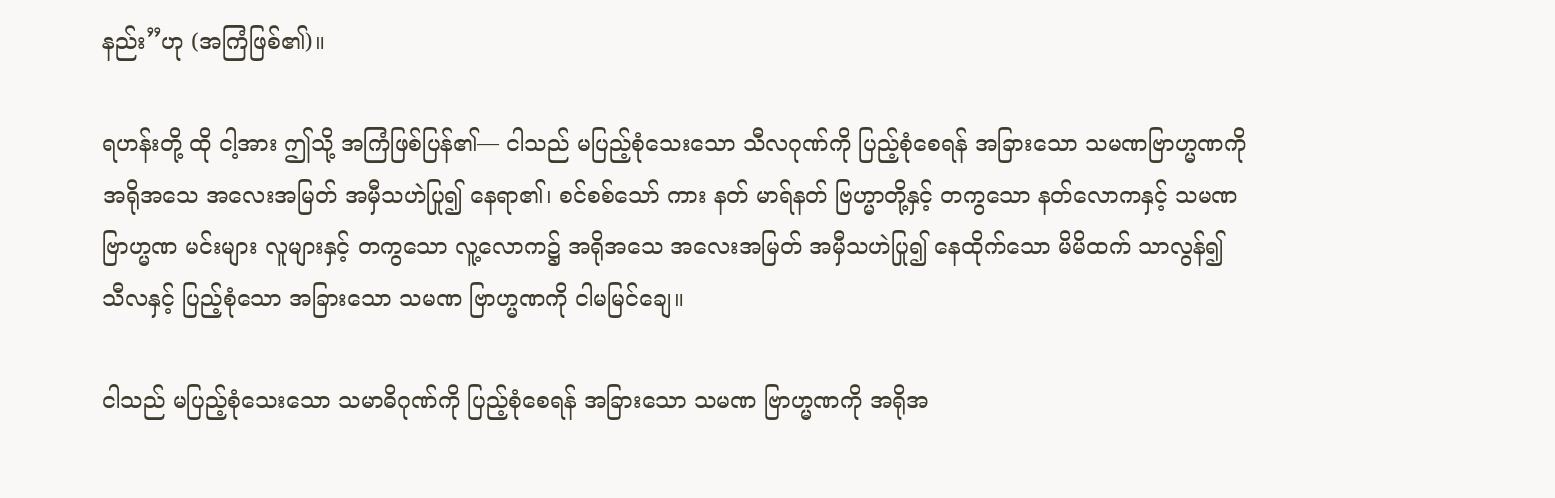နည်း”ဟု (အကြံဖြစ်၏)။

ရဟန်းတို့ ထို ငါ့အား ဤသို့ အကြံဖြစ်ပြန်၏— ငါသည် မပြည့်စုံသေးသော သီလဂုဏ်ကို ပြည့်စုံစေရန် အခြားသော သမဏဗြာဟ္မဏကို အရိုအသေ အလေးအမြတ် အမှီသဟဲပြု၍ နေရာ၏၊ စင်စစ်သော် ကား နတ် မာရ်နတ် ဗြဟ္မာတို့နှင့် တကွသော နတ်လောကနှင့် သမဏ ဗြာဟ္မဏ မင်းများ လူများနှင့် တကွသော လူ့လောက၌ အရိုအသေ အလေးအမြတ် အမှီသဟဲပြု၍ နေထိုက်သော မိမိထက် သာလွန်၍ သီလနှင့် ပြည့်စုံသော အခြားသော သမဏ ဗြာဟ္မဏကို ငါမမြင်ချေ။

ငါသည် မပြည့်စုံသေးသော သမာဓိဂုဏ်ကို ပြည့်စုံစေရန် အခြားသော သမဏ ဗြာဟ္မဏကို အရိုအ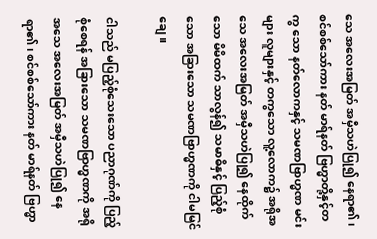သေ အလေးအမြတ် အမှီသဟဲပြု၍ နေရာ၏၊ စင်စစ်သော်ကား နတ် မာရ်နတ် ဗြဟ္မာတို့နှင့်တကွ သော နတ်လောကနှင့် သမဏဗြာဟ္မဏ မင်းများ လူများနှင့် တကွသော လူ့လောက၌ အရိုအသေ အလေးအမြတ် အမှီသဟဲပြု၍ နေထိုက်သော မိမိထက် သာလွန်၍ သမာဓိနှင့် ပြည့်စုံသော အခြားသော သမဏဗြာဟ္မဏကို ငါမမြင်ချေ။

ငါသည် မပြည့်စုံသေးသော ပညာဂုဏ်ကို ပြည့်စုံစေရန် အခြားသော သမဏဗြာဟ္မဏကို အရိုအသေ အလေးအမြတ် အမှီသဟဲပြု၍ နေရာ၏၊ စင်စစ်သော်ကား နတ် မာရ်နတ် ဗြဟ္မာ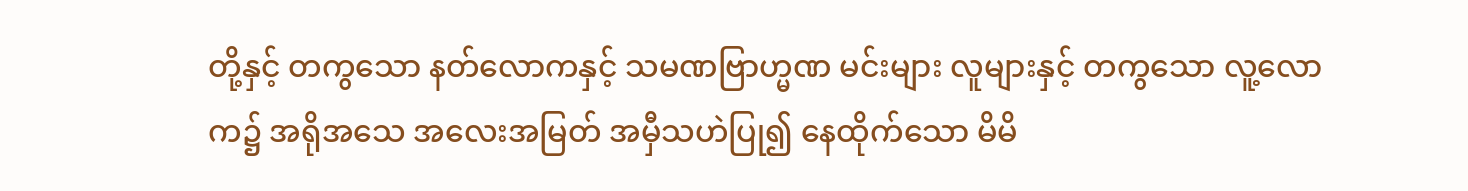တို့နှင့် တကွသော နတ်လောကနှင့် သမဏဗြာဟ္မဏ မင်းများ လူများနှင့် တကွသော လူ့လောက၌ အရိုအသေ အလေးအမြတ် အမှီသဟဲပြု၍ နေထိုက်သော မိမိ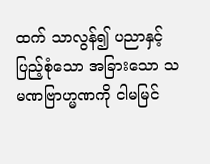ထက် သာလွန်၍ ပညာနှင့် ပြည့်စုံသော အခြားသော သမဏဗြာဟ္မဏကို ငါမမြင်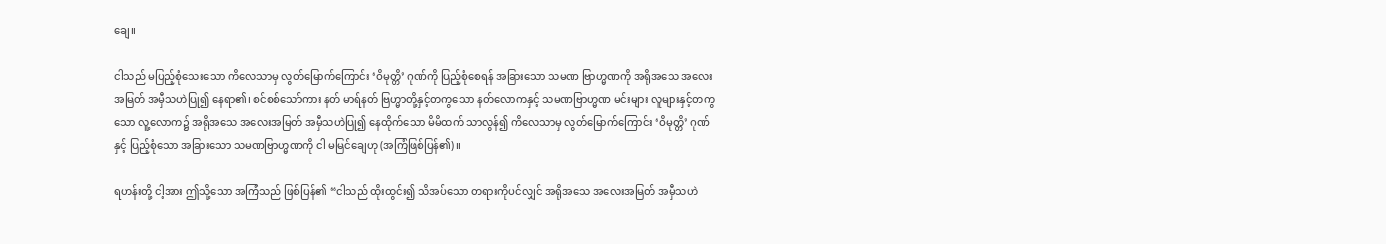ချေ။

ငါသည် မပြည့်စုံသေးသော ကိလေသာမှ လွတ်မြောက်ကြောင်း ‘ဝိမုတ္တိ’ ဂုဏ်ကို ပြည့်စုံစေရန် အခြားသော သမဏ ဗြာဟ္မဏကို အရိုအသေ အလေးအမြတ် အမှီသဟဲပြု၍ နေရာ၏၊ စင်စစ်သော်ကား နတ် မာရ်နတ် ဗြဟ္မာတို့နှင့်တကွသော နတ်လောကနှင့် သမဏဗြာဟ္မဏ မင်းများ လူများနှင့်တကွသော လူ့လောက၌ အရိုအသေ အလေးအမြတ် အမှီသဟဲပြု၍ နေထိုက်သော မိမိထက် သာလွန်၍ ကိလေသာမှ လွတ်မြောက်ကြောင်း ‘ဝိမုတ္တိ’ ဂုဏ်နှင့် ပြည့်စုံသော အခြားသော သမဏဗြာဟ္မဏကို ငါ မမြင်ချေဟု (အကြံဖြစ်ပြန်၏)။

ရဟန်းတို့ ငါ့အား ဤသို့သော အကြံသည် ဖြစ်ပြန်၏ “ငါသည် ထိုးထွင်း၍ သိအပ်သော တရားကိုပင်လျှင် အရိုအသေ အလေးအမြတ် အမှီသဟဲ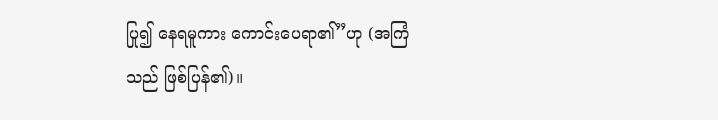ပြု၍ နေရမူကား ကောင်းပေရာ၏”ဟု (အကြံသည် ဖြစ်ပြန်၏)။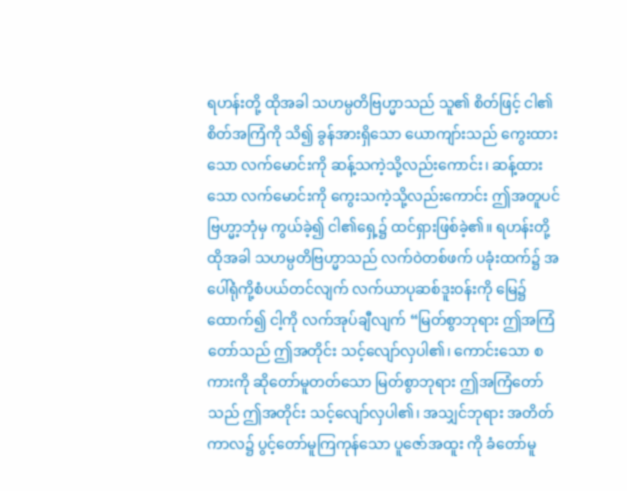ရဟန်းတို့ ထိုအခါ သဟမ္ပတိဗြဟ္မာသည် သူ၏ စိတ်ဖြင့် ငါ၏ စိတ်အကြံကို သိ၍ ခွန်အားရှိသော ယောကျာ်းသည် ကွေးထားသော လက်မောင်းကို ဆန့်သကဲ့သို့လည်းကောင်း၊ ဆန့်ထားသော လက်မောင်းကို ကွေးသကဲ့သို့လည်းကောင်း ဤအတူပင် ဗြဟ္မာ့ဘုံမှ ကွယ်ခဲ့၍ ငါ၏ရှေ့၌ ထင်ရှားဖြစ်ခဲ့၏။ ရဟန်းတို့ ထိုအခါ သဟမ္ပတိဗြဟ္မာသည် လက်ဝဲတစ်ဖက် ပခုံးထက်၌ အပေါ်ရုံကို့စံပယ်တင်လျက် လက်ယာပုဆစ်ဒူးဝန်းကို မြေ၌ ထောက်၍ ငါ့ကို လက်အုပ်ချီလျက် “မြတ်စွာဘုရား ဤအကြံတော်သည် ဤအတိုင်း သင့်လျော်လှပါ၏၊ ကောင်းသော စကားကို ဆိုတော်မူတတ်သော မြတ်စွာဘုရား ဤအကြံတော်သည် ဤအတိုင်း သင့်လျော်လှပါ၏၊ အသျှင်ဘုရား အတိတ်ကာလ၌ ပွင့်တော်မူကြကုန်သော ပူဇော်အထူး ကို ခံတော်မူ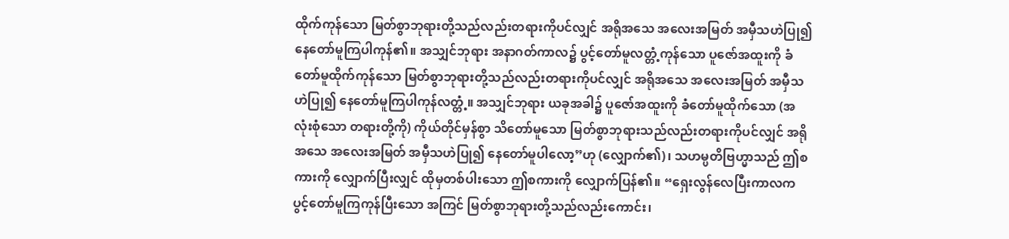ထိုက်ကုန်သော မြတ်စွာဘုရားတို့သည်လည်းတရားကိုပင်လျှင် အရိုအသေ အလေးအမြတ် အမှီသဟဲပြု၍ နေတော်မူကြပါကုန်၏။ အသျှင်ဘုရား အနာဂတ်ကာလ၌ ပွင့်တော်မူလတ္တံ့ကုန်သော ပူဇော်အထူးကို ခံတော်မူထိုက်ကုန်သော မြတ်စွာဘုရားတို့သည်လည်းတရားကိုပင်လျှင် အရိုအသေ အလေးအမြတ် အမှီသဟဲပြု၍ နေတော်မူကြပါကုန်လတ္တံ့။ အသျှင်ဘုရား ယခုအခါ၌ ပူဇော်အထူးကို ခံတော်မူထိုက်သော (အလုံးစုံသော တရားတို့ကို) ကိုယ်တိုင်မှန်စွာ သိတော်မူသော မြတ်စွာဘုရားသည်လည်းတရားကိုပင်လျှင် အရိုအသေ အလေးအမြတ် အမှီသဟဲပြု၍ နေတော်မူပါလော့”ဟု (လျှောက်၏)၊ သဟမ္ပတိဗြဟ္မာသည် ဤစကားကို လျှောက်ပြီးလျှင် ထိုမှတစ်ပါးသော ဤစကားကို လျှောက်ပြန်၏။ “ရှေးလွန်လေပြီးကာလက ပွင့်တော်မူကြကုန်ပြီးသော အကြင် မြတ်စွာဘုရားတို့သည်လည်းကောင်း၊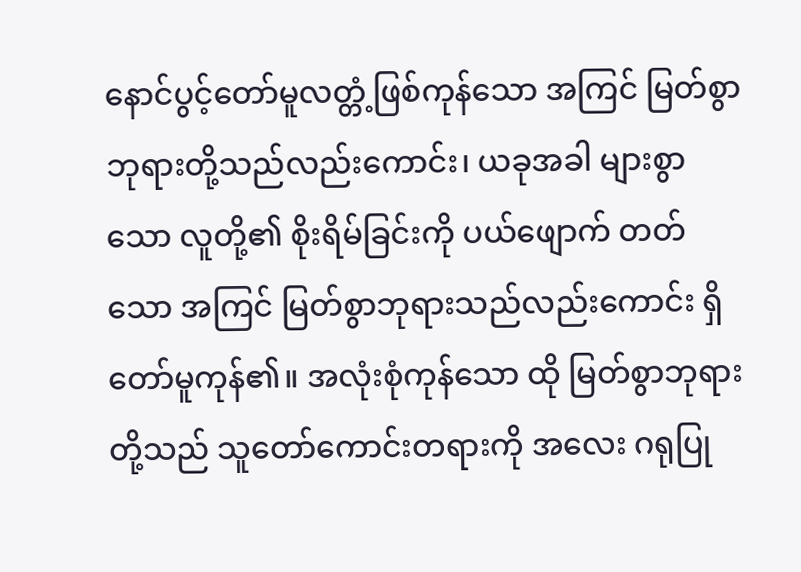နောင်ပွင့်တော်မူလတ္တံ့ဖြစ်ကုန်သော အကြင် မြတ်စွာဘုရားတို့သည်လည်းကောင်း၊ ယခုအခါ များစွာသော လူတို့၏ စိုးရိမ်ခြင်းကို ပယ်ဖျောက် တတ်သော အကြင် မြတ်စွာဘုရားသည်လည်းကောင်း ရှိတော်မူကုန်၏။ အလုံးစုံကုန်သော ထို မြတ်စွာဘုရားတို့သည် သူတော်ကောင်းတရားကို အလေး ဂရုပြု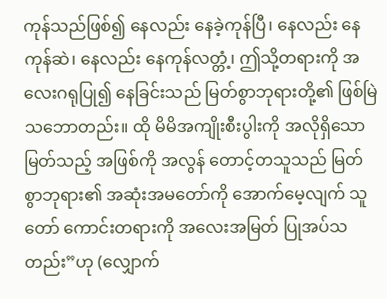ကုန်သည်ဖြစ်၍ နေလည်း နေခဲ့ကုန်ပြီ၊ နေလည်း နေကုန်ဆဲ၊ နေလည်း နေကုန်လတ္တံ့၊ ဤသို့တရားကို အလေးဂရုပြု၍ နေခြင်းသည် မြတ်စွာဘုရားတို့၏ ဖြစ်မြဲသဘောတည်း။ ထို မိမိအကျိုးစီးပွါးကို အလိုရှိသော မြတ်သည့် အဖြစ်ကို အလွန် တောင့်တသူသည် မြတ်စွာဘုရား၏ အဆုံးအမတော်ကို အောက်မေ့လျက် သူတော် ကောင်းတရားကို အလေးအမြတ် ပြုအပ်သတည်း”ဟု (လျှောက်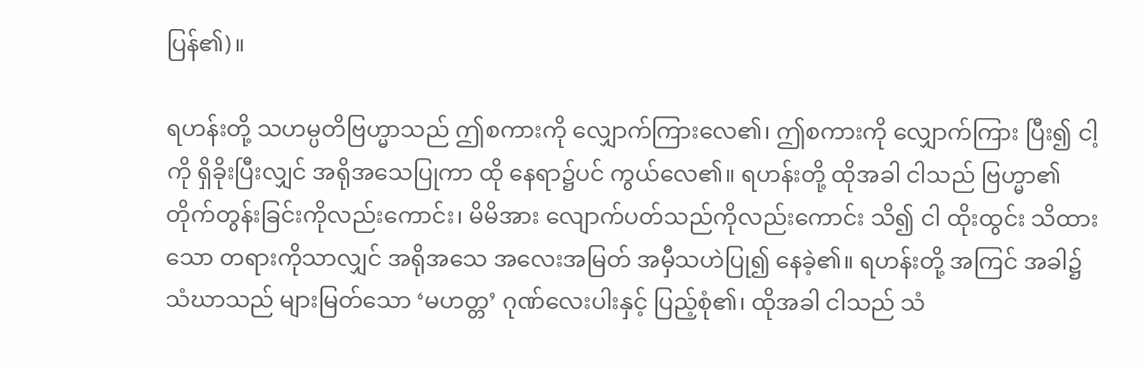ပြန်၏)။

ရဟန်းတို့ သဟမ္ပတိဗြဟ္မာသည် ဤစကားကို လျှောက်ကြားလေ၏၊ ဤစကားကို လျှောက်ကြား ပြီး၍ ငါ့ကို ရှိခိုးပြီးလျှင် အရိုအသေပြုကာ ထို နေရာ၌ပင် ကွယ်လေ၏။ ရဟန်းတို့ ထိုအခါ ငါသည် ဗြဟ္မာ၏ တိုက်တွန်းခြင်းကိုလည်းကောင်း၊ မိမိအား လျောက်ပတ်သည်ကိုလည်းကောင်း သိ၍ ငါ ထိုးထွင်း သိထားသော တရားကိုသာလျှင် အရိုအသေ အလေးအမြတ် အမှီသဟဲပြု၍ နေခဲ့၏။ ရဟန်းတို့ အကြင် အခါ၌ သံဃာသည် များမြတ်သော ‘မဟတ္တ’ ဂုဏ်လေးပါးနှင့် ပြည့်စုံ၏၊ ထိုအခါ ငါသည် သံ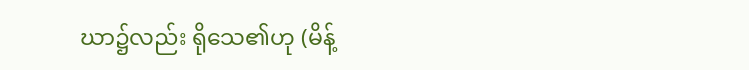ဃာ၌လည်း ရိုသေ၏ဟု (မိန့်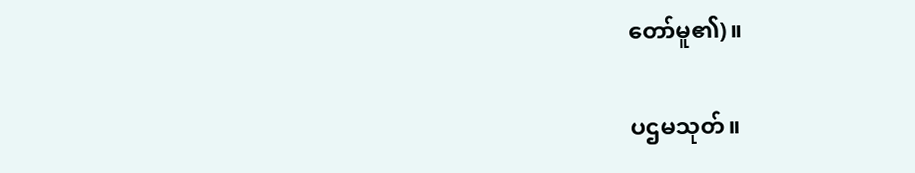တော်မူ၏)။

ပဌမသုတ်။